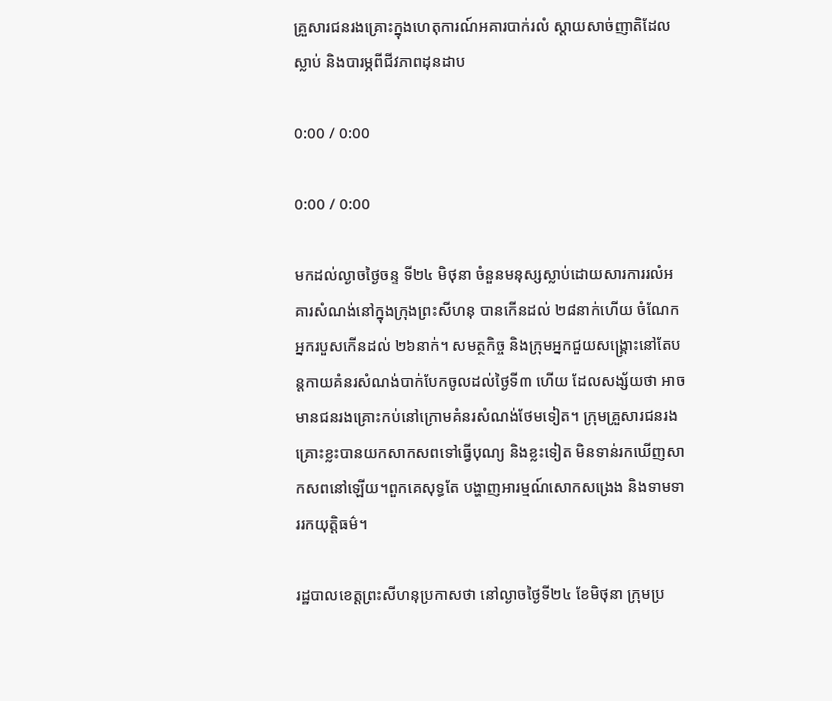គ្រួសារជនរងគ្រោះក្នុងហេតុការណ៍អគារបាក់រលំ ស្ដាយសាច់ញាតិដែលស្លាប់ និងបារម្ភពីជីវភាពដុនដាប

0:00 / 0:00

0:00 / 0:00

មកដល់ល្ងាចថ្ងៃចន្ទ ទី២៤ មិថុនា ចំនួនមនុស្សស្លាប់ដោយសារការរលំអគារសំណង់នៅក្នុងក្រុងព្រះសីហនុ បានកើនដល់ ២៨នាក់ហើយ ចំណែកអ្នករបួសកើនដល់ ២៦នាក់។ សមត្ថកិច្ច និងក្រុមអ្នកជួយសង្គ្រោះនៅតែបន្តកាយគំនរសំណង់បាក់បែកចូលដល់ថ្ងៃទី៣ ហើយ ដែលសង្ស័យថា អាចមានជនរងគ្រោះកប់នៅក្រោមគំនរសំណង់ថែមទៀត។ ក្រុមគ្រួសារជនរងគ្រោះខ្លះបានយកសាកសពទៅធ្វើបុណ្យ និងខ្លះទៀត មិនទាន់រកឃើញសាកសពនៅឡើយ។ពួកគេសុទ្ធតែ បង្ហាញអារម្មណ៍សោកសង្រេង និងទាមទាររកយុត្តិធម៌។

រដ្ឋបាលខេត្តព្រះសីហនុប្រកាសថា នៅល្ងាចថ្ងៃទី២៤ ខែមិថុនា ក្រុមប្រ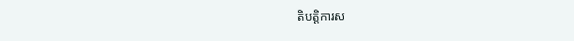តិបត្តិការស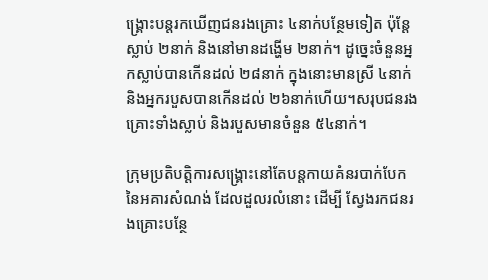ង្គ្រោះបន្តរកឃើញជនរងគ្រោះ ៤នាក់បន្ថែមទៀត ប៉ុន្តែស្លាប់ ២នាក់ និងនៅមានដង្ហើម ២នាក់។ ដូច្នេះចំនួនអ្នកស្លាប់បានកើនដល់ ២៨នាក់ ក្នុងនោះមានស្រី ៤នាក់ និងអ្នករបួសបានកើនដល់ ២៦នាក់ហើយ។សរុបជនរងគ្រោះទាំងស្លាប់ និងរបួសមានចំនួន ៥៤នាក់។

ក្រុមប្រតិបត្តិការសង្គ្រោះនៅតែបន្តកាយគំនរបាក់បែកនៃអគារសំណង់ ដែលដួលរលំនោះ ដើម្បី ស្វែងរកជនរងគ្រោះបន្ថែ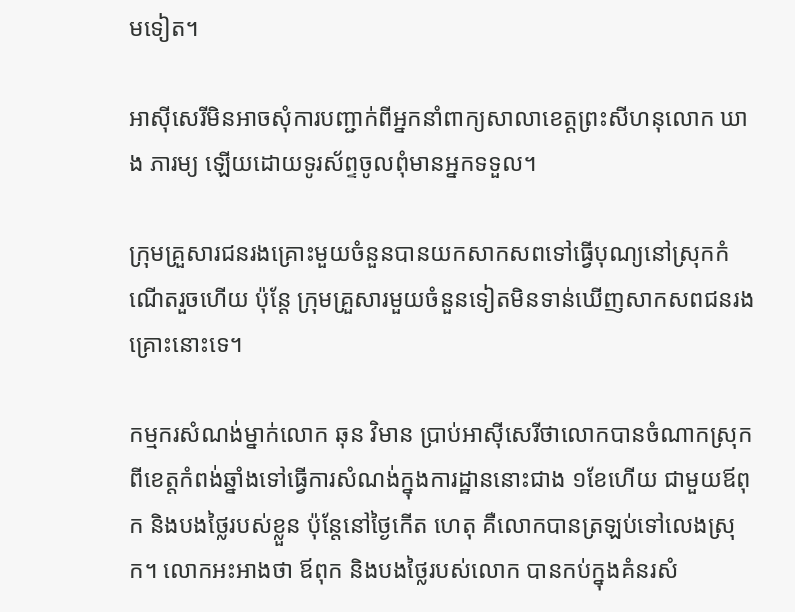មទៀត។

អាស៊ីសេរីមិនអាចសុំការបញ្ជាក់ពីអ្នកនាំពាក្យសាលាខេត្តព្រះសីហនុលោក ឃាង ភារម្យ ឡើយដោយទូរស័ព្ទចូលពុំមានអ្នកទទួល។

ក្រុមគ្រួសារជនរងគ្រោះមួយចំនួនបានយកសាកសពទៅធ្វើបុណ្យនៅស្រុកកំណើតរួចហើយ ប៉ុន្តែ ក្រុមគ្រួសារមួយចំនួនទៀតមិនទាន់ឃើញសាកសពជនរងគ្រោះនោះទេ។

កម្មករសំណង់ម្នាក់លោក ឆុន វិមាន ប្រាប់អាស៊ីសេរីថាលោកបានចំណាកស្រុកពីខេត្តកំពង់ឆ្នាំងទៅធ្វើការសំណង់ក្នុងការដ្ឋាននោះជាង ១ខែហើយ ជាមួយឪពុក និងបងថ្លៃរបស់ខ្លួន ប៉ុន្តែនៅថ្ងៃកើត ហេតុ គឺលោកបានត្រឡប់ទៅលេងស្រុក។ លោកអះអាងថា ឪពុក និងបងថ្លៃរបស់លោក បានកប់ក្នុងគំនរសំ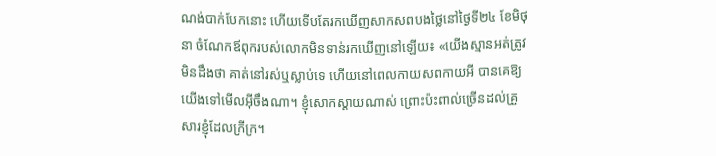ណង់បាក់បែកនោះ ហើយទើបតែរកឃើញសាកសពបងថ្លៃនៅថ្ងៃទី២៤ ខែមិថុនា ចំណែកឪពុករបស់លោកមិនទាន់រកឃើញនៅឡើយ៖ «យើងស្មានអត់ត្រូវមិនដឹងថា គាត់នៅរស់ឬស្លាប់ទេ ហើយនៅពេលកាយសពកាយអី បានគេឱ្យយើងទៅមើលអ៊ីចឹងណា។ ខ្ញុំសោកស្ដាយណាស់ ព្រោះប៉ះពាល់ច្រើនដល់គ្រួសារខ្ញុំដែលក្រីក្រ។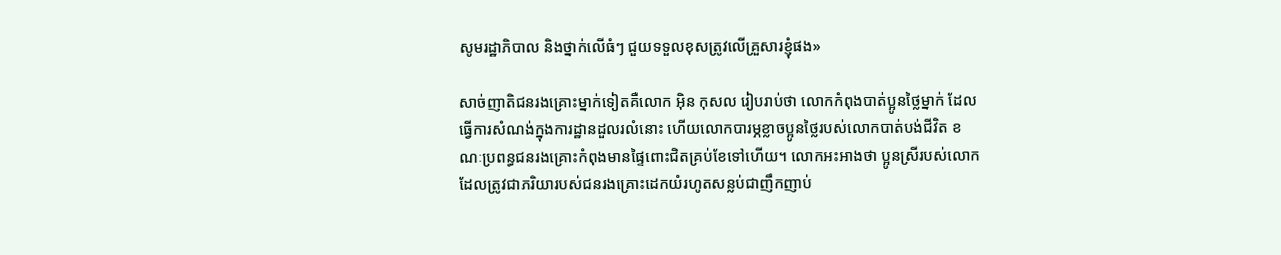សូមរដ្ឋាភិបាល និងថ្នាក់លើធំៗ ជួយទទួលខុសត្រូវលើគ្រួសារខ្ញុំផង»

សាច់ញាតិជនរងគ្រោះម្នាក់ទៀតគឺលោក អ៊ិន កុសល រៀបរាប់ថា លោកកំពុងបាត់ប្អូនថ្លៃម្នាក់ ដែលធ្វើការសំណង់ក្នុងការដ្ឋានដួលរលំនោះ ហើយលោកបារម្ភខ្លាចប្អូនថ្លៃរបស់លោកបាត់បង់ជីវិត ខណៈប្រពន្ធជនរងគ្រោះកំពុងមានផ្ទៃពោះជិតគ្រប់ខែទៅហើយ។ លោកអះអាងថា ប្អូនស្រីរបស់លោកដែលត្រូវជាភរិយារបស់ជនរងគ្រោះដេកយំរហូតសន្លប់ជាញឹកញាប់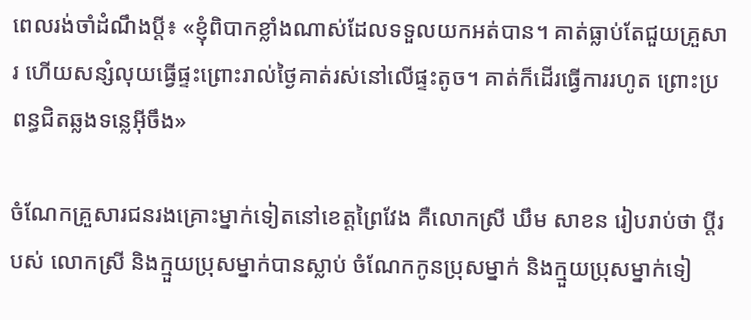ពេលរង់ចាំដំណឹងបី្ត៖ «ខ្ញុំពិបាកខ្លាំងណាស់ដែលទទួលយកអត់បាន។ គាត់ធ្លាប់តែជួយគ្រួសារ ហើយសន្សំលុយធ្វើផ្ទះព្រោះរាល់ថ្ងៃគាត់រស់នៅលើផ្ទះតូច។ គាត់ក៏ដើរធ្វើការរហូត ព្រោះប្រពន្ធជិតឆ្លងទន្លេអ៊ីចឹង»

ចំណែកគ្រួសារជនរងគ្រោះម្នាក់ទៀតនៅខេត្តព្រៃវែង គឺលោកស្រី ឃឹម សាខន រៀបរាប់ថា ប្ដីរបស់ លោកស្រី និងក្មួយប្រុសម្នាក់បានស្លាប់ ចំណែកកូនប្រុសម្នាក់ និងក្មួយប្រុសម្នាក់ទៀ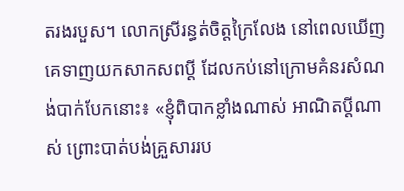តរងរបួស។ លោកស្រីរន្ធត់ចិត្តក្រៃលែង នៅពេលឃើញគេទាញយកសាកសពប្ដី ដែលកប់នៅក្រោមគំនរសំណង់បាក់បែកនោះ៖ «ខ្ញុំពិបាកខ្លាំងណាស់ អាណិតប្ដីណាស់ ព្រោះបាត់បង់គ្រួសាររប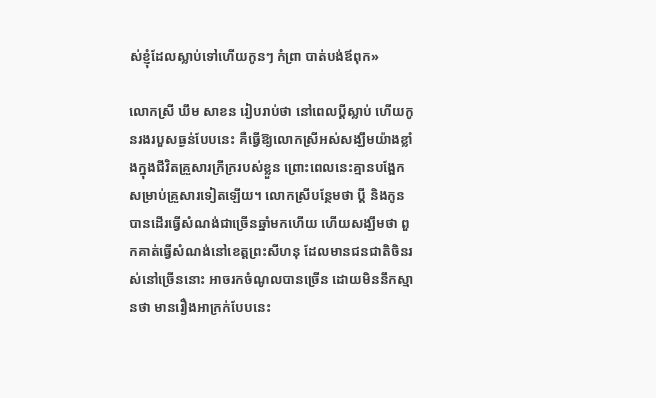ស់ខ្ញុំដែលស្លាប់ទៅហើយកូនៗ កំព្រា បាត់បង់ឪពុក»

លោកស្រី ឃឹម សាខន រៀបរាប់ថា នៅពេលប្ដីស្លាប់ ហើយកូនរងរបួសធ្ងន់បែបនេះ គឺធ្វើឱ្យលោកស្រីអស់សង្ឃឹមយ៉ាងខ្លាំងក្នុងជីវិតគ្រួសារក្រីក្ររបស់ខ្លួន ព្រោះពេលនេះគ្មានបង្អែកសម្រាប់គ្រួសារទៀតឡើយ។ លោកស្រីបន្ថែមថា ប្ដី និងកូនបានដើរធ្វើសំណង់ជាច្រើនឆ្នាំមកហើយ ហើយសង្ឃឹមថា ពួកគាត់ធ្វើសំណង់នៅខេត្តព្រះសីហនុ ដែលមានជនជាតិចិនរស់នៅច្រើននោះ អាចរកចំណូលបានច្រើន ដោយមិននឹកស្មានថា មានរឿងអាក្រក់បែបនេះ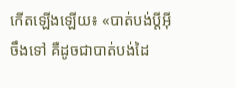កើតឡើងឡើយ៖ «បាត់បង់ប្ដីអ៊ីចឹងទៅ គឺដូចជាបាត់បង់ដៃ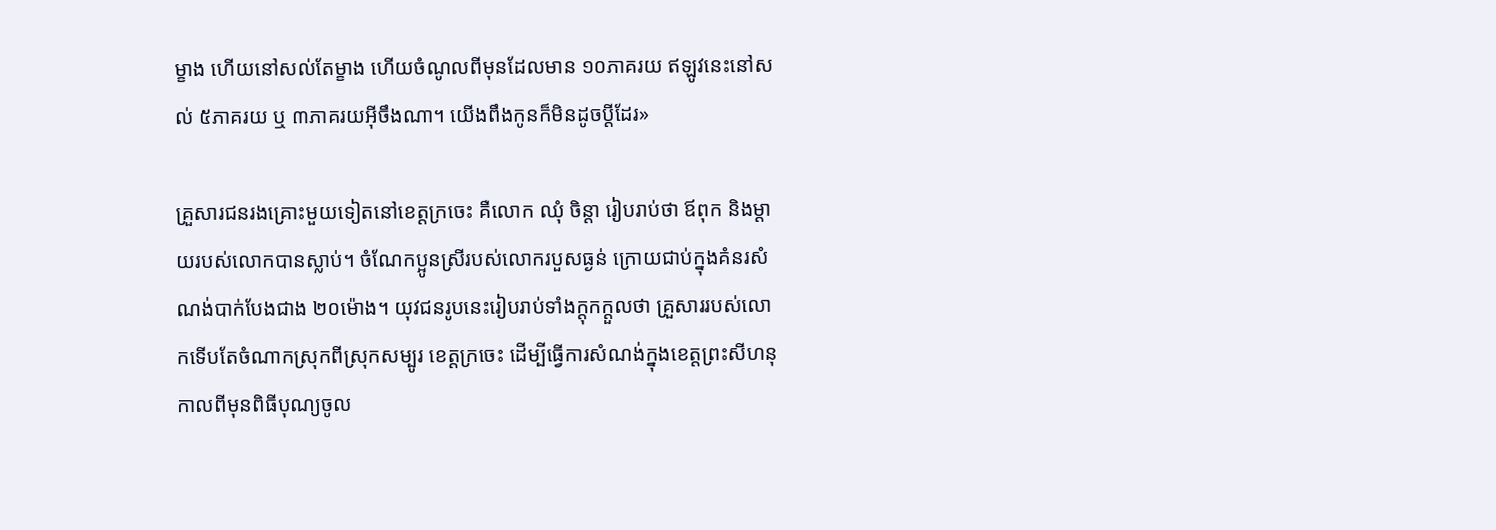ម្ខាង ហើយនៅសល់តែម្ខាង ហើយចំណូលពីមុនដែលមាន ១០ភាគរយ ឥឡូវនេះនៅសល់ ៥ភាគរយ ឬ ៣ភាគរយអ៊ីចឹងណា។ យើងពឹងកូនក៏មិនដូចប្ដីដែរ»

គ្រួសារជនរងគ្រោះមួយទៀតនៅខេត្តក្រចេះ គឺលោក ឈុំ ចិន្តា រៀបរាប់ថា ឪពុក និងម្ដាយរបស់លោកបានស្លាប់។ ចំណែកប្អូនស្រីរបស់លោករបួសធ្ងន់ ក្រោយជាប់ក្នុងគំនរសំណង់បាក់បែងជាង ២០ម៉ោង។ យុវជនរូបនេះរៀបរាប់ទាំងក្ដុកក្ដួលថា គ្រួសាររបស់លោកទើបតែចំណាកស្រុកពីស្រុកសម្បូរ ខេត្តក្រចេះ ដើម្បីធ្វើការសំណង់ក្នុងខេត្តព្រះសីហនុ កាលពីមុនពិធីបុណ្យចូល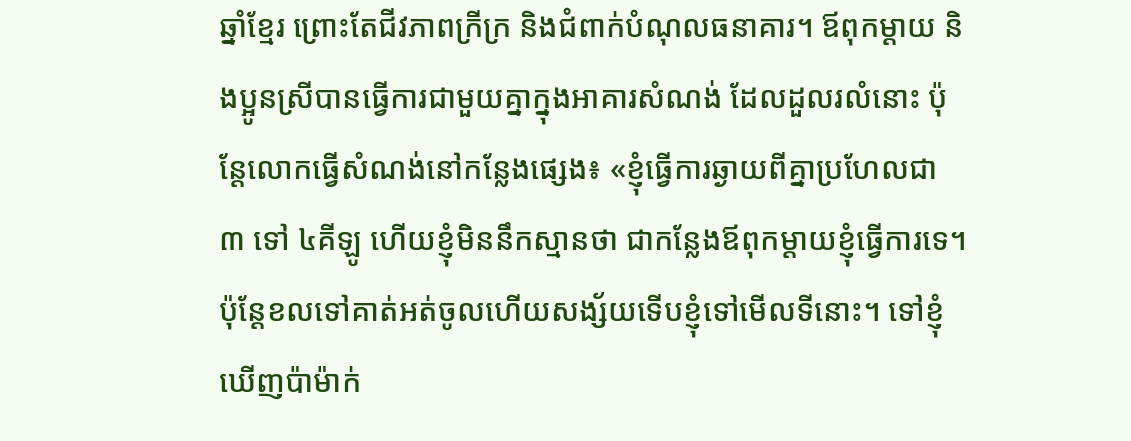ឆ្នាំខ្មែរ ព្រោះតែជីវភាពក្រីក្រ និងជំពាក់បំណុលធនាគារ។ ឪពុកម្ដាយ និងប្អូនស្រីបានធ្វើការជាមួយគ្នាក្នុងអាគារសំណង់ ដែលដួលរលំនោះ ប៉ុន្តែលោកធ្វើសំណង់នៅកន្លែងផ្សេង៖ «ខ្ញុំធ្វើការឆ្ងាយពីគ្នាប្រហែលជា ៣ ទៅ ៤គីឡូ ហើយខ្ញុំមិននឹកស្មានថា ជាកន្លែងឪពុកម្ដាយខ្ញុំធ្វើការទេ។ ប៉ុន្តែខលទៅគាត់អត់ចូលហើយសង្ស័យទើបខ្ញុំទៅមើលទីនោះ។ ទៅខ្ញុំឃើញប៉ាម៉ាក់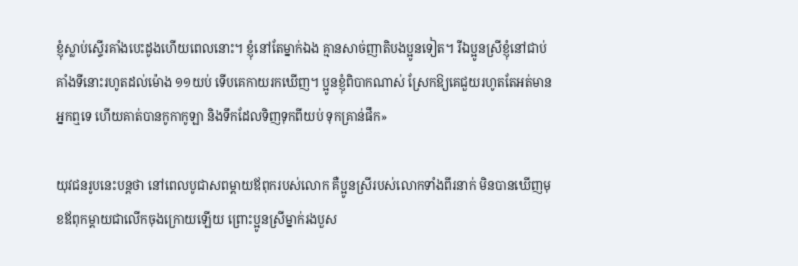ខ្ញុំស្លាប់ស្ទើរគាំងបេះដូងហើយពេលនោះ។ ខ្ញុំនៅតែម្នាក់ឯង គ្មានសាច់ញាតិបងប្អូនទៀត។ រីឯប្អូនស្រីខ្ញុំនៅជាប់គាំងទីនោះរហូតដល់ម៉ោង ១១យប់ ទើបគេកាយរកឃើញ។ ប្អូនខ្ញុំពិបាកណាស់ ស្រែកឱ្យគេជួយរហូតតែអត់មានអ្នកឮទេ ហើយគាត់បានកូកាកូឡា និងទឹកដែលទិញទុកពីយប់ ទុកគ្រាន់ផឹក»

យុវជនរូបនេះបន្តថា នៅពេលបូជាសពម្ដាយឪពុករបស់លោក គឺប្អូនស្រីរបស់លោកទាំងពីរនាក់ មិនបានឃើញមុខឪពុកម្ដាយជាលើកចុងក្រោយឡើយ ព្រោះប្អូនស្រីម្នាក់រងបួស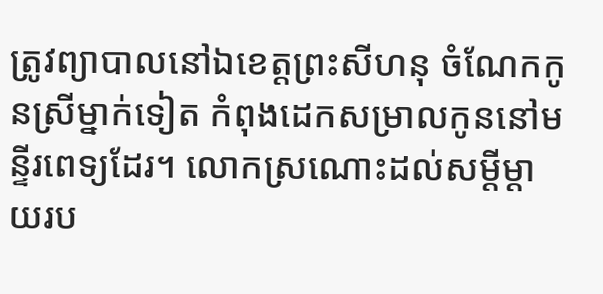ត្រូវព្យាបាលនៅឯខេត្តព្រះសីហនុ ចំណែកកូនស្រីម្នាក់ទៀត កំពុងដេកសម្រាលកូននៅមន្ទីរពេទ្យដែរ។ លោកស្រណោះដល់សម្ដីម្ដាយរប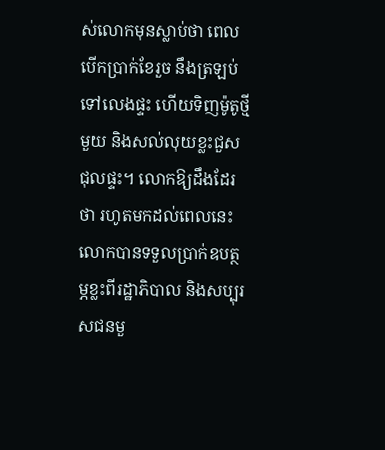ស់លោកមុនស្លាប់ថា ពេលបើកប្រាក់ខែរួច នឹងត្រឡប់ទៅលេងផ្ទះ ហើយទិញម៉ូតូថ្មីមួយ និងសល់លុយខ្លះជួសជុលផ្ទះ។ លោកឱ្យដឹងដែរថា រហូតមកដល់ពេលនេះ លោកបានទទួលប្រាក់ឧបត្ថម្ភខ្លះពីរដ្ឋាភិបាល និងសប្បុរសជនមួ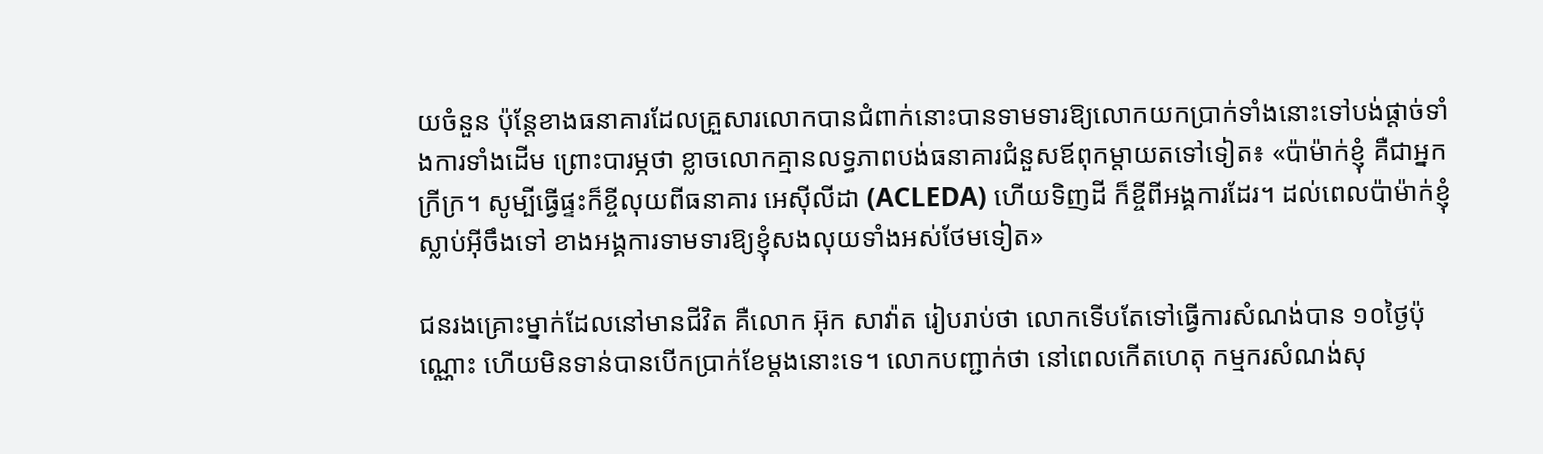យចំនួន ប៉ុន្តែខាងធនាគារដែលគ្រួសារលោកបានជំពាក់នោះបានទាមទារឱ្យលោកយកប្រាក់ទាំងនោះទៅបង់ផ្ដាច់ទាំងការទាំងដើម ព្រោះបារម្ភថា ខ្លាចលោកគ្មានលទ្ធភាពបង់ធនាគារជំនួសឪពុកម្ដាយតទៅទៀត៖ «ប៉ាម៉ាក់ខ្ញុំ គឺជាអ្នកក្រីក្រ។ សូម្បីធ្វើផ្ទះក៏ខ្ចីលុយពីធនាគារ អេស៊ីលីដា (ACLEDA) ហើយទិញដី ក៏ខ្ចីពីអង្គការដែរ។ ដល់ពេលប៉ាម៉ាក់ខ្ញុំស្លាប់អ៊ីចឹងទៅ ខាងអង្គការទាមទារឱ្យខ្ញុំសងលុយទាំងអស់ថែមទៀត»

ជនរងគ្រោះម្នាក់ដែលនៅមានជីវិត គឺលោក អ៊ុក សាវ៉ាត រៀបរាប់ថា លោកទើបតែទៅធ្វើការសំណង់បាន ១០ថ្ងៃប៉ុណ្ណោះ ហើយមិនទាន់បានបើកប្រាក់ខែម្តងនោះទេ។ លោកបញ្ជាក់ថា នៅពេលកើតហេតុ កម្មករសំណង់សុ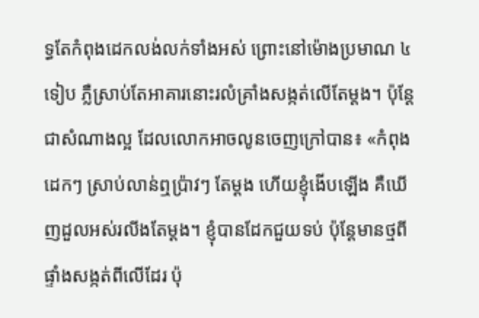ទ្ធតែកំពុងដេកលង់លក់ទាំងអស់ ព្រោះនៅម៉ោងប្រមាណ ៤ទៀប ភ្លឺស្រាប់តែអាគារនោះរលំគ្រាំងសង្កត់លើតែម្ដង។ ប៉ុន្តែជាសំណាងល្អ ដែលលោកអាចលូនចេញក្រៅបាន៖ «កំពុងដេកៗ ស្រាប់លាន់ឮប្រ៉ាវៗ តែម្ដង ហើយខ្ញុំងើបឡើង គឺឃើញដួលអស់រលីងតែម្ដង។ ខ្ញុំបានដែកជួយទប់ ប៉ុន្តែមានថ្មពីផ្ទាំងសង្កត់ពីលើដែរ ប៉ុ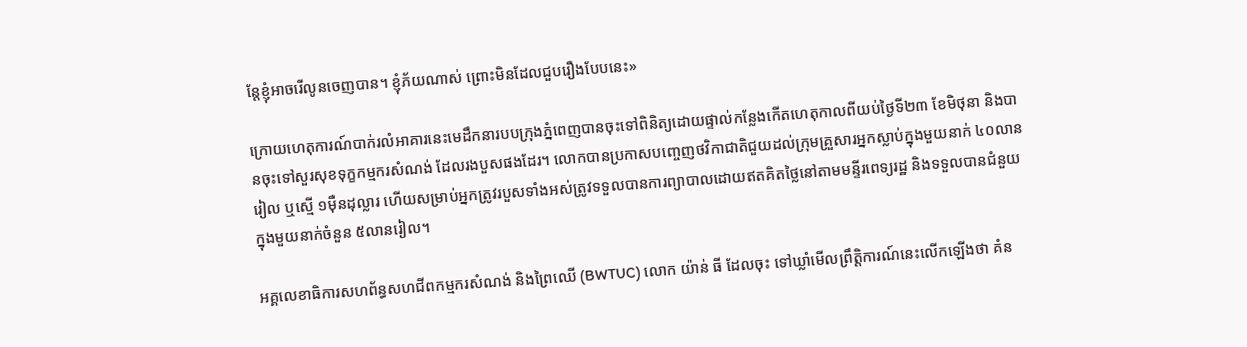ន្តែខ្ញុំអាចរើលូនចេញបាន។ ខ្ញុំភ័យណាស់ ព្រោះមិនដែលជួបរឿងបែបនេះ»

ក្រោយហេតុការណ៍បាក់រលំអាគារនេះមេដឹកនារបបក្រុងភ្នំពេញបានចុះទៅពិនិត្យដោយផ្ទាល់កន្លែងកើតហេតុកាលពីយប់ថ្ងៃទី២៣ ខែមិថុនា និងបានចុះទៅសួរសុខទុក្ខកម្មករសំណង់ ដែលរងបួសផងដែរ។ លោកបានប្រកាសបញ្ចេញថវិកាជាតិជួយដល់ក្រុមគ្រួសារអ្នកស្លាប់ក្នុងមួយនាក់ ៤០លានរៀល ឬស្មើ ១ម៉ឺនដុល្លារ ហើយសម្រាប់អ្នកត្រូវរបួសទាំងអស់ត្រូវទទួលបានការព្យាបាលដោយឥតគិតថ្លៃនៅតាមមន្ទីរពេទ្យរដ្ឋ និងទទួលបានជំនួយក្នុងមួយនាក់ចំនួន ៥លានរៀល។

អគ្គលេខាធិការសហព័ន្ធសហជីពកម្មករសំណង់ និងព្រៃឈើ (BWTUC) លោក យ៉ាន់ ធី ដែលចុះ ទៅឃ្លាំមើលព្រឹត្តិការណ៍នេះលើកឡើងថា គំន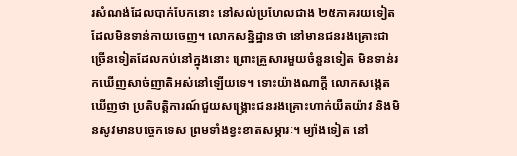រសំណង់ដែលបាក់បែកនោះ នៅសល់ប្រហែលជាង ២៥ភាគរយទៀត ដែលមិនទាន់កាយចេញ។ លោកសន្និដ្ឋានថា នៅមានជនរងគ្រោះជាច្រើនទៀតដែលកប់នៅក្នុងនោះ ព្រោះគ្រួសារមួយចំនួនទៀត មិនទាន់រកឃើញសាច់ញាតិអស់នៅឡើយទេ។ ទោះយ៉ាងណាក្តី លោកសង្កេតឃើញថា ប្រតិបត្តិការណ៍ជួយសង្គ្រោះជនរងគ្រោះហាក់យឺតយ៉ាវ និងមិនសូវមានបច្ចេកទេស ព្រមទាំងខ្វះខាតសម្ភារៈ។ ម្យ៉ាងទៀត នៅ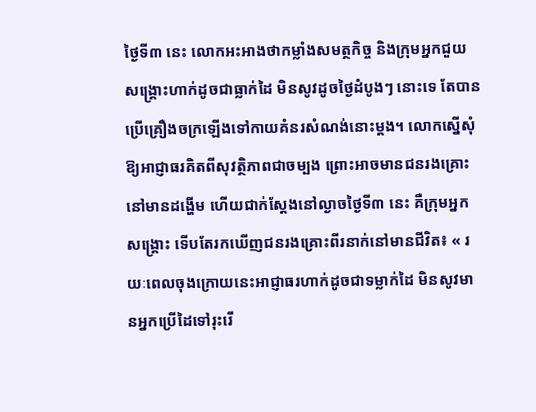ថ្ងៃទី៣ នេះ លោកអះអាងថាកម្លាំងសមត្ថកិច្ច និងក្រុមអ្នកជួយសង្គ្រោះហាក់ដូចជាធ្លាក់ដៃ មិនសូវដូចថ្ងៃដំបូងៗ នោះទេ តែបានប្រើគ្រឿងចក្រឡើងទៅកាយគំនរសំណង់នោះម្ដង។ លោកស្នើសុំឱ្យអាជ្ញាធរគិតពីសុវត្ថិភាពជាចម្បង ព្រោះអាចមានជនរងគ្រោះនៅមានដង្ហើម ហើយជាក់ស្ដែងនៅល្ងាចថ្ងៃទី៣ នេះ គឺក្រុមអ្នកសង្គ្រោះ ទើបតែរកឃើញជនរងគ្រោះពីរនាក់នៅមានជីវិត៖ « រយៈពេលចុងក្រោយនេះអាជ្ញាធរហាក់ដូចជាទម្លាក់ដៃ មិនសូវមានអ្នកប្រើដៃទៅរុះរើ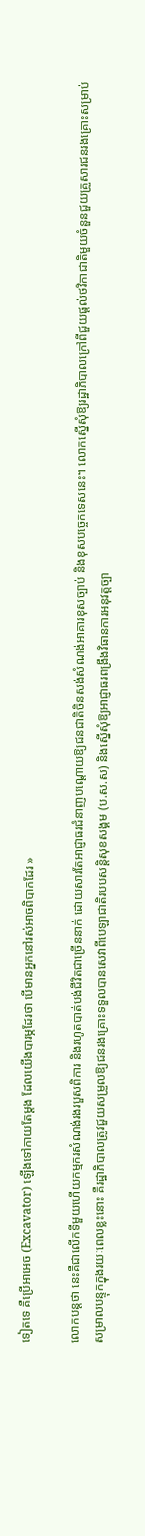ទៀតទេ គឺប្រើអាអេច (Excavator) ឡើងទៅកាយតែម្ដង ដែលយើងបារម្ភដែរថា បើមានអ្នកនៅរស់អាចពិបាកដែរ »

លោកបន្តថា នេះគឺជាលើកទីមួយហើយកម្មករសំណង់រងរបួសពិការ និងរហូតបាត់បង់ជីវិតជាច្រើននាក់ ដោយសារតែអាជ្ញាធរជំនាញបណ្ដោយឱ្យជនជាតិចិនសង់សំណង់អាគារខុសច្បាប់ និងខុសបច្ចេកទេសនេះ។ លោកស្នើសុំឱ្យរដ្ឋាភិបាលក្រៅពីជួយផ្ដល់ថវិកាជាតិមួយចំនួនជួយគ្រួសារជនរងគ្រោះសម្រាប់សម្រាលបន្ទុកក្នុងរយៈពេលខ្លះនោះ គឺរដ្ឋាភិបាលត្រូវជួយសម្រួលឱ្យជនរងគ្រោះទទួលបានសេវាពីបេឡាជាតិរបបសន្តិសុខសង្គម (ប.ស.ស) និងស្នើសុំឱ្យអាជ្ញាធរពង្រឹងវិធានការអនុវត្តច្បា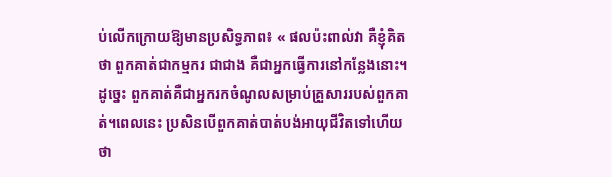ប់លើកក្រោយឱ្យមានប្រសិទ្ធភាព៖ « ផលប៉ះពាល់វា គឺខ្ញុំគិតថា ពួកគាត់ជាកម្មករ ជាជាង គឺជាអ្នកធ្វើការនៅកន្លែងនោះ។ ដូច្នេះ ពួកគាត់គឺជាអ្នករកចំណូលសម្រាប់គ្រួសាររបស់ពួកគាត់។ពេលនេះ ប្រសិនបើពួកគាត់បាត់បង់អាយុជីវិតទៅហើយ ថា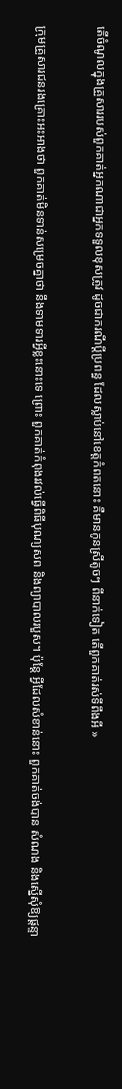តើចំណូលក្នុងគ្រួសាររបស់ពួកគាត់អ្នកណាជាអ្នកទទួលខុសត្រូវ ដូចជាករណីប្ដីប្រពន្ធ ដែលស្លាប់នៅខេត្តកំពតនោះ គឺមានកូនស្រីតូចៗ ពីនាក់ទៀត តើពួកគាត់រស់ទីពឹងអី »

ក្រុមគ្រួសារជនរងគ្រោះអះអាងថា ពួកគាត់មិនទាន់សម្រេចគ្នាថា នឹងទាមទារអ្វីខ្លះនោះទេ ព្រោះ ពួកគាត់កំពុងរវល់ធ្វើពិធីបុណ្យសព និងព្យាបាលរបួស។ ប៉ុន្តែ អ្វីដែលសំខាន់នោះ ពួកគាត់ចង់បាន សំណង និងស្នើសុំឱ្យផ្ដន្ទា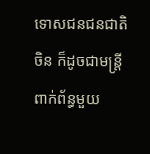ទោសជនជនជាតិចិន ក៏ដូចជាមន្ត្រីពាក់ព័ន្ធមួយ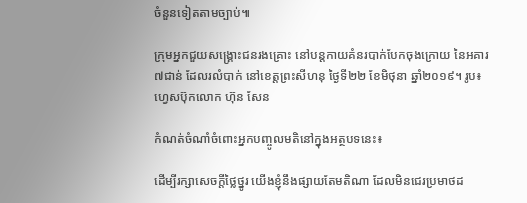ចំនួនទៀតតាមច្បាប់៕

ក្រុមអ្នកជួយសង្គ្រោះជនរងគ្រោះ នៅបន្តកាយគំនរបាក់បែកចុងក្រោយ នៃអគារ ៧ជាន់ ដែលរលំបាក់ នៅខេត្តព្រះសីហនុ ថ្ងៃទី២២ ខែមិថុនា ឆ្នាំ២០១៩។ រូប៖ ហ្វេសប៊ុកលោក ហ៊ុន សែន

កំណត់ចំណាំចំពោះអ្នកបញ្ចូលមតិនៅក្នុងអត្ថបទនេះ៖

ដើម្បីរក្សាសេចក្ដីថ្លៃថ្នូរ យើងខ្ញុំនឹងផ្សាយតែមតិណា ដែលមិនជេរប្រមាថដ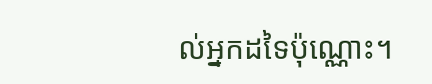ល់អ្នកដទៃប៉ុណ្ណោះ។